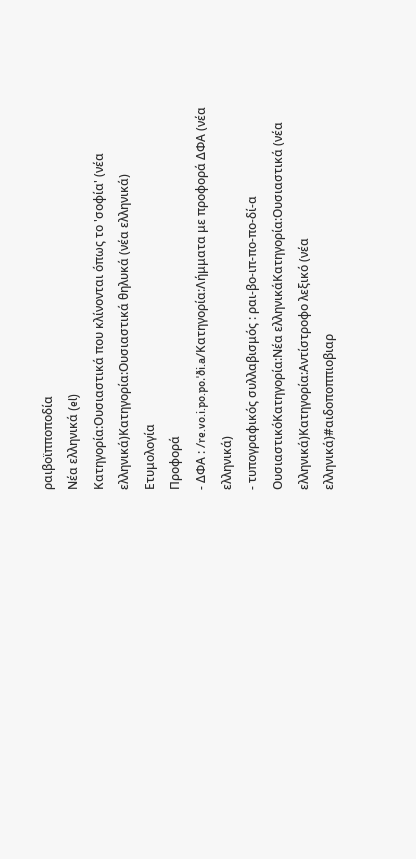ραιβοϊπποποδία
Νέα ελληνικά (el)
Κατηγορία:Ουσιαστικά που κλίνονται όπως το 'σοφία' (νέα ελληνικά)Κατηγορία:Ουσιαστικά θηλυκά (νέα ελληνικά)
Ετυμολογία
Προφορά
- ΔΦΑ : /re.vo.i.po.po.ˈði.a/Κατηγορία:Λήμματα με προφορά ΔΦΑ (νέα ελληνικά)
- τυπογραφικός συλλαβισμός : ραι‐βο‐ιπ‐πο‐πο‐δί‐α
ΟυσιαστικόΚατηγορία:Νέα ελληνικάΚατηγορία:Ουσιαστικά (νέα ελληνικά)Κατηγορία:Αντίστροφο λεξικό (νέα ελληνικά)#αιδοποππιοβιαρ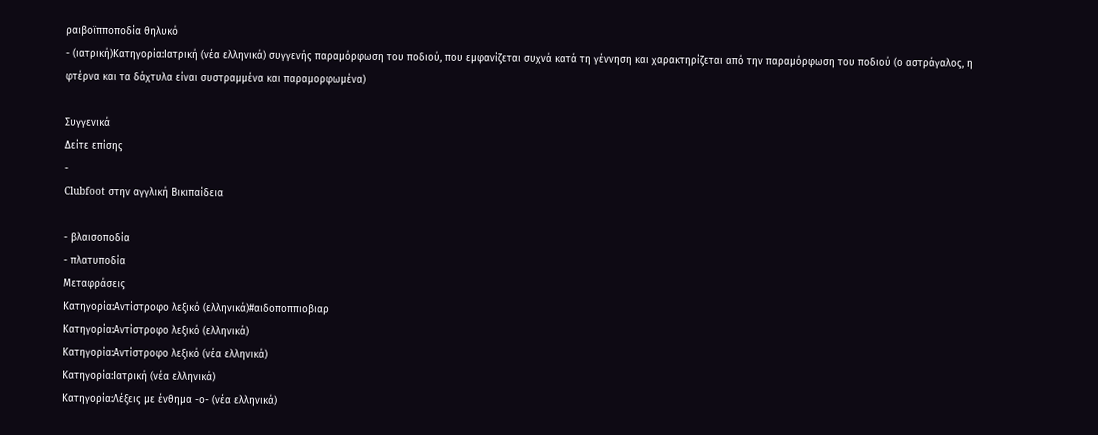ραιβοϊπποποδία θηλυκό
- (ιατρική)Κατηγορία:Ιατρική (νέα ελληνικά) συγγενής παραμόρφωση του ποδιού, που εμφανίζεται συχνά κατά τη γέννηση και χαρακτηρίζεται από την παραμόρφωση του ποδιού (ο αστράγαλος, η φτέρνα και τα δάχτυλα είναι συστραμμένα και παραμορφωμένα)

Συγγενικά
Δείτε επίσης
-
Clubfoot στην αγγλική Βικιπαίδεια

- βλαισοποδία
- πλατυποδία
Μεταφράσεις
Κατηγορία:Αντίστροφο λεξικό (ελληνικά)#αιδοποππιοβιαρ
Κατηγορία:Αντίστροφο λεξικό (ελληνικά)
Κατηγορία:Αντίστροφο λεξικό (νέα ελληνικά)
Κατηγορία:Ιατρική (νέα ελληνικά)
Κατηγορία:Λέξεις με ένθημα -ο- (νέα ελληνικά)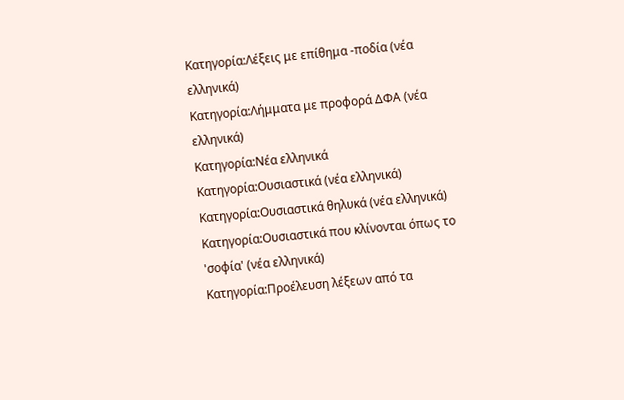Κατηγορία:Λέξεις με επίθημα -ποδία (νέα ελληνικά)
Κατηγορία:Λήμματα με προφορά ΔΦΑ (νέα ελληνικά)
Κατηγορία:Νέα ελληνικά
Κατηγορία:Ουσιαστικά (νέα ελληνικά)
Κατηγορία:Ουσιαστικά θηλυκά (νέα ελληνικά)
Κατηγορία:Ουσιαστικά που κλίνονται όπως το 'σοφία' (νέα ελληνικά)
Κατηγορία:Προέλευση λέξεων από τα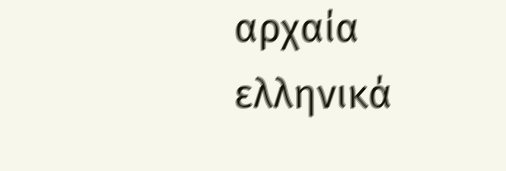αρχαία ελληνικά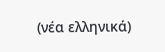(νέα ελληνικά)